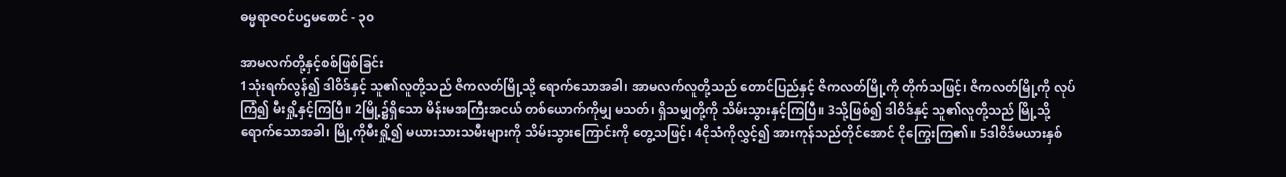ဓမ္မရာဇဝင်ပဌမစောင် - ၃၀

အာမလက်တို့နှင့်စစ်ဖြစ်ခြင်း
1သုံးရက်လွန်၍ ဒါဝိဒ်နှင့် သူ၏လူတို့သည် ဇိကလတ်မြို့သို့ ရောက်သောအခါ၊ အာမလက်လူတို့သည် တောင်ပြည်နှင့် ဇိကလတ်မြို့ကို တိုက်သဖြင့်၊ ဇိကလတ်မြို့ကို လုပ်ကြံ၍ မီးရှို့နှင့်ကြပြီ။ 2မြို့၌ရှိသော မိန်းမအကြီးအငယ် တစ်ယောက်ကိုမျှ မသတ်၊ ရှိသမျှတို့ကို သိမ်းသွားနှင့်ကြပြီ။ 3သို့ဖြစ်၍ ဒါဝိဒ်နှင့် သူ၏လူတို့သည် မြို့သို့ရောက်သောအခါ၊ မြို့ကိုမီးရှို့၍ မယားသားသမီးများကို သိမ်းသွားကြောင်းကို တွေ့သဖြင့်၊ 4ငိုသံကိုလွှင့်၍ အားကုန်သည်တိုင်အောင် ငိုကြွေးကြ၏။ 5ဒါဝိဒ်မယားနှစ်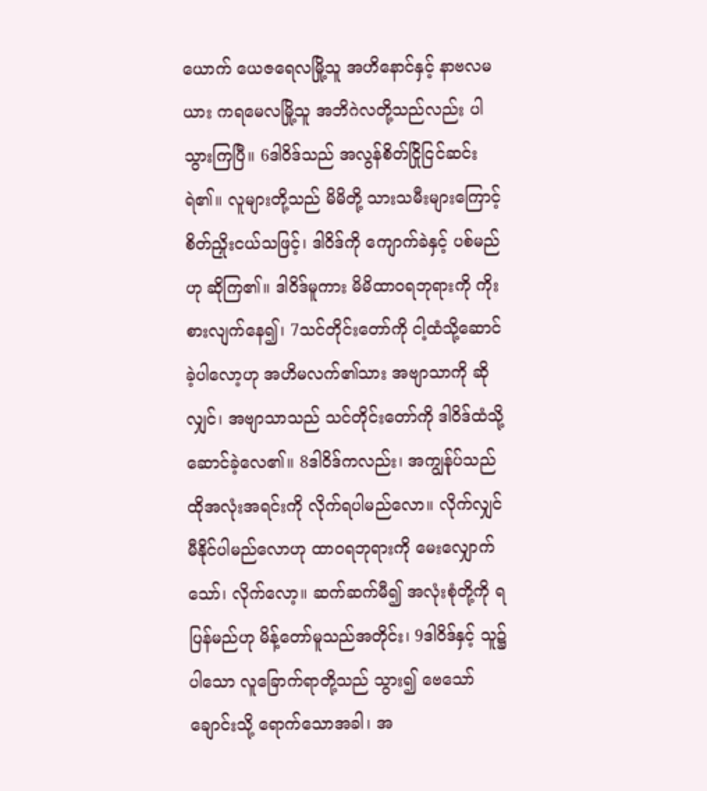ယောက် ယေဇရေလမြို့သူ အဟိနောင်နှင့် နာဗလမယား ကရမေလမြို့သူ အဘိဂဲလတို့သည်လည်း ပါသွားကြပြီ။ 6ဒါဝိဒ်သည် အလွန်စိတ်ငြိုငြင်ဆင်းရဲ၏။ လူများတို့သည် မိမိတို့ သားသမီးများကြောင့် စိတ်ညှိုးငယ်သဖြင့်၊ ဒါဝိဒ်ကို ကျောက်ခဲနှင့် ပစ်မည်ဟု ဆိုကြ၏။ ဒါဝိဒ်မူကား မိမိထာဝရဘုရားကို ကိုးစားလျက်နေ၍၊ 7သင်တိုင်းတော်ကို ငါ့ထံသို့ဆောင်ခဲ့ပါလော့ဟု အဟိမလက်၏သား အဗျာသာကို ဆိုလျှင်၊ အဗျာသာသည် သင်တိုင်းတော်ကို ဒါဝိဒ်ထံသို့ ဆောင်ခဲ့လေ၏။ 8ဒါဝိဒ်ကလည်း၊ အကျွန်ုပ်သည် ထိုအလုံးအရင်းကို လိုက်ရပါမည်လော။ လိုက်လျှင် မီနိုင်ပါမည်လောဟု ထာဝရဘုရားကို မေးလျှောက်သော်၊ လိုက်လော့။ ဆက်ဆက်မီ၍ အလုံးစုံတို့ကို ရပြန်မည်ဟု မိန့်တော်မူသည်အတိုင်း၊ 9ဒါဝိဒ်နှင့် သူ၌ပါသော လူခြောက်ရာတို့သည် သွား၍ ဗေသော်ချောင်းသို့ ရောက်သောအခါ၊ အ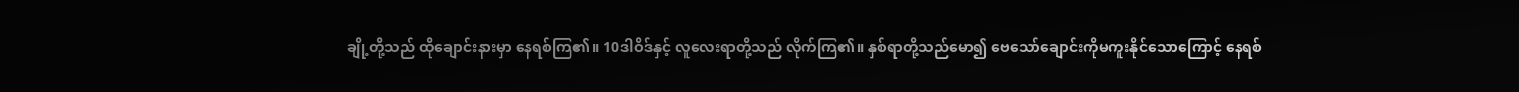ချို့တို့သည် ထိုချောင်းနားမှာ နေရစ်ကြ၏။ 10ဒါဝိဒ်နှင့် လူလေးရာတို့သည် လိုက်ကြ၏။ နှစ်ရာတို့သည်မော၍ ဗေသော်ချောင်းကိုမကူးနိုင်သောကြောင့် နေရစ်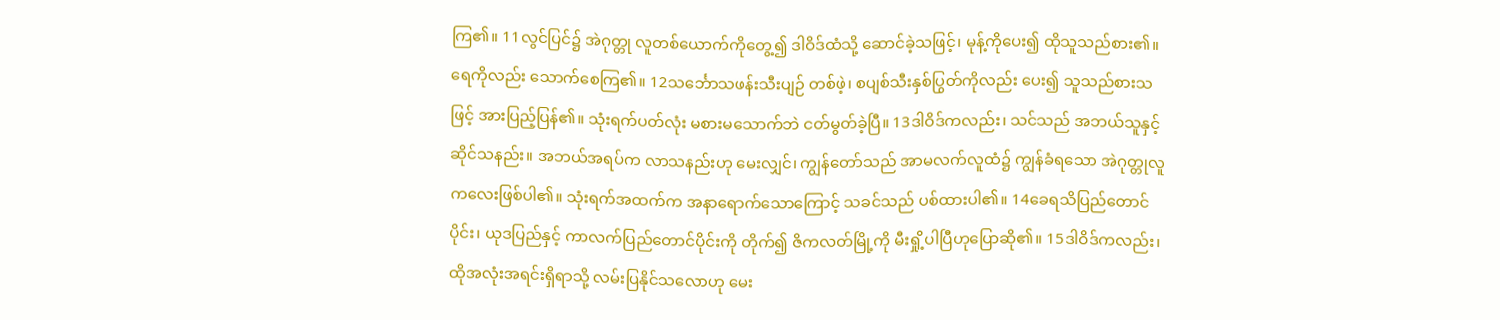ကြ၏။ 11လွင်ပြင်၌ အဲဂုတ္တု လူတစ်ယောက်ကိုတွေ့၍ ဒါဝိဒ်ထံသို့ ဆောင်ခဲ့သဖြင့်၊ မုန့်ကိုပေး၍ ထိုသူသည်စား၏။ ရေကိုလည်း သောက်စေကြ၏။ 12သင်္ဘောသဖန်းသီးပျဉ် တစ်ဖဲ့၊ စပျစ်သီးနှစ်ပြွတ်ကိုလည်း ပေး၍ သူသည်စားသဖြင့် အားပြည့်ပြန်၏။ သုံးရက်ပတ်လုံး မစားမသောက်ဘဲ ငတ်မွတ်ခဲ့ပြီ။ 13ဒါဝိဒ်ကလည်း၊ သင်သည် အဘယ်သူနှင့် ဆိုင်သနည်း။ အဘယ်အရပ်က လာသနည်းဟု မေးလျှင်၊ ကျွန်တော်သည် အာမလက်လူထံ၌ ကျွန်ခံရသော အဲဂုတ္တုလူကလေးဖြစ်ပါ၏။ သုံးရက်အထက်က အနာရောက်သောကြောင့် သခင်သည် ပစ်ထားပါ၏။ 14ခေရသိပြည်တောင်ပိုင်း၊ ယုဒပြည်နှင့် ကာလက်ပြည်တောင်ပိုင်းကို တိုက်၍ ဇိကလတ်မြို့ကို မီးရှို့ပါပြီဟုပြောဆို၏။ 15ဒါဝိဒ်ကလည်း၊ ထိုအလုံးအရင်းရှိရာသို့ လမ်းပြနိုင်သလောဟု မေး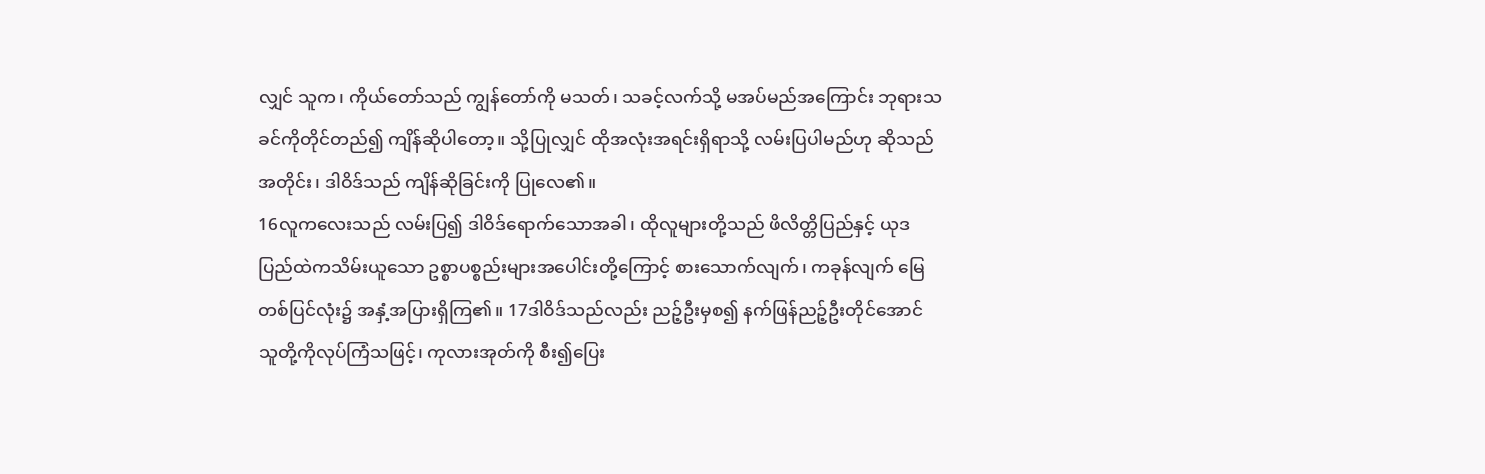လျှင် သူက၊ ကိုယ်တော်သည် ကျွန်တော်ကို မသတ်၊ သခင့်လက်သို့ မအပ်မည်အကြောင်း ဘုရားသခင်ကိုတိုင်တည်၍ ကျိန်ဆိုပါတော့။ သို့ပြုလျှင် ထိုအလုံးအရင်းရှိရာသို့ လမ်းပြပါမည်ဟု ဆိုသည်အတိုင်း၊ ဒါဝိဒ်သည် ကျိန်ဆိုခြင်းကို ပြုလေ၏။
16လူကလေးသည် လမ်းပြ၍ ဒါဝိဒ်ရောက်သောအခါ၊ ထိုလူများတို့သည် ဖိလိတ္တိပြည်နှင့် ယုဒပြည်ထဲကသိမ်းယူသော ဥစ္စာပစ္စည်းများအပေါင်းတို့ကြောင့် စားသောက်လျက်၊ ကခုန်လျက် မြေတစ်ပြင်လုံး၌ အနှံ့အပြားရှိကြ၏။ 17ဒါဝိဒ်သည်လည်း ညဉ့်ဦးမှစ၍ နက်ဖြန်ညဉ့်ဦးတိုင်အောင် သူတို့ကိုလုပ်ကြံသဖြင့်၊ ကုလားအုတ်ကို စီး၍ပြေး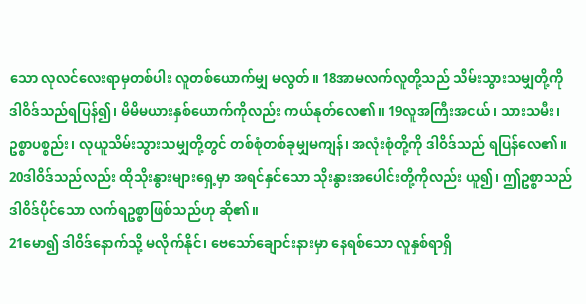သော လုလင်လေးရာမှတစ်ပါး လူတစ်ယောက်မျှ မလွတ်။ 18အာမလက်လူတို့သည် သိမ်းသွားသမျှတို့ကို ဒါဝိဒ်သည်ရပြန်၍၊ မိမိမယားနှစ်ယောက်ကိုလည်း ကယ်နုတ်လေ၏။ 19လူအကြီးအငယ်၊ သားသမီး၊ ဥစ္စာပစ္စည်း၊ လုယူသိမ်းသွားသမျှတို့တွင် တစ်စုံတစ်ခုမျှမကျန်၊ အလုံးစုံတို့ကို ဒါဝိဒ်သည် ရပြန်လေ၏။ 20ဒါဝိဒ်သည်လည်း ထိုသိုးနွားများရှေ့မှာ အရင်နှင်သော သိုးနွားအပေါင်းတို့ကိုလည်း ယူ၍၊ ဤဥစ္စာသည် ဒါဝိဒ်ပိုင်သော လက်ရဥစ္စာဖြစ်သည်ဟု ဆို၏။
21မော၍ ဒါဝိဒ်နောက်သို့ မလိုက်နိုင်၊ ဗေသော်ချောင်းနားမှာ နေရစ်သော လူနှစ်ရာရှိ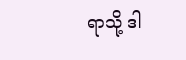ရာသို့ ဒါ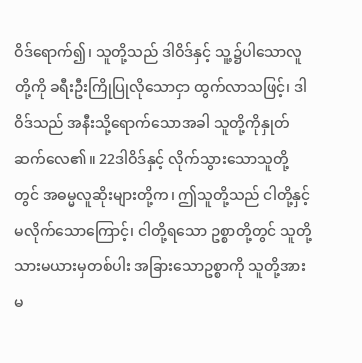ဝိဒ်ရောက်၍၊ သူတို့သည် ဒါဝိဒ်နှင့် သူ့၌ပါသောလူတို့ကို ခရီးဦးကြိုပြုလိုသောငှာ ထွက်လာသဖြင့်၊ ဒါဝိဒ်သည် အနီးသို့ရောက်သောအခါ သူတို့ကိုနှုတ်ဆက်လေ၏။ 22ဒါဝိဒ်နှင့် လိုက်သွားသောသူတို့တွင် အဓမ္မလူဆိုးများတို့က၊ ဤသူတို့သည် ငါတို့နှင့်မလိုက်သောကြောင့်၊ ငါတို့ရသော ဥစ္စာတို့တွင် သူတို့သားမယားမှတစ်ပါး အခြားသောဥစ္စာကို သူတို့အားမ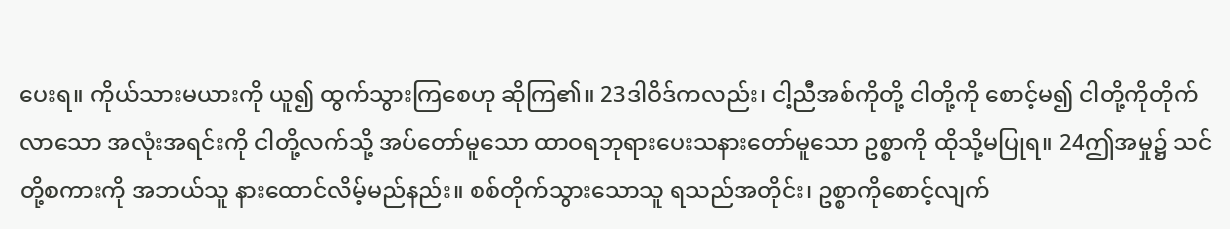ပေးရ။ ကိုယ်သားမယားကို ယူ၍ ထွက်သွားကြစေဟု ဆိုကြ၏။ 23ဒါဝိဒ်ကလည်း၊ ငါ့ညီအစ်ကိုတို့ ငါတို့ကို စောင့်မ၍ ငါတို့ကိုတိုက်လာသော အလုံးအရင်းကို ငါတို့လက်သို့ အပ်တော်မူသော ထာဝရဘုရားပေးသနားတော်မူသော ဥစ္စာကို ထိုသို့မပြုရ။ 24ဤအမှု၌ သင်တို့စကားကို အဘယ်သူ နားထောင်လိမ့်မည်နည်း။ စစ်တိုက်သွားသောသူ ရသည်အတိုင်း၊ ဥစ္စာကိုစောင့်လျက်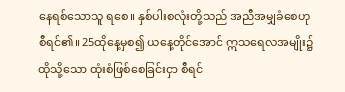နေရစ်သောသူ ရစေ။ နှစ်ပါးစလုံးတို့သည် အညီအမျှခံစေဟု စီရင်၏။ 25ထိုနေ့မှစ၍ ယနေ့တိုင်အောင် ဣသရေလအမျိုး၌ ထိုသို့သော ထုံးစံဖြစ်စေခြင်းငှာ စီရင်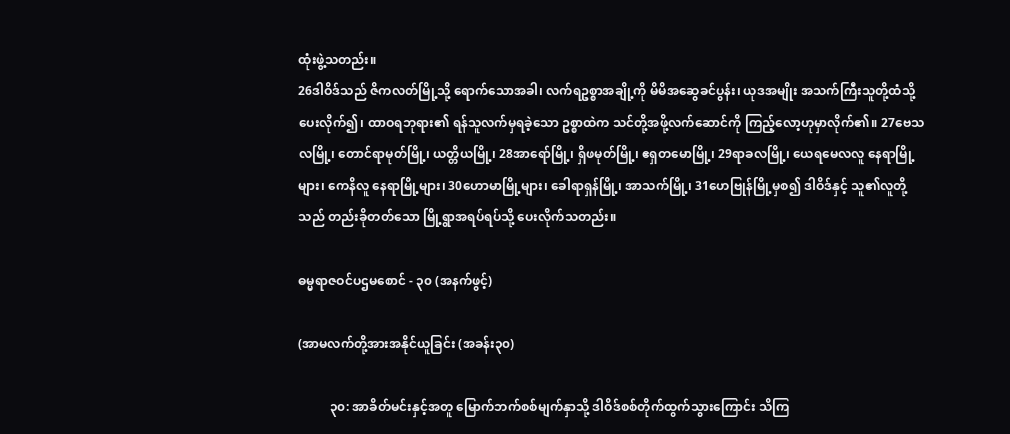ထုံးဖွဲ့သတည်း။
26ဒါဝိဒ်သည် ဇိကလတ်မြို့သို့ ရောက်သောအခါ၊ လက်ရဥစ္စာအချို့ကို မိမိအဆွေခင်ပွန်း၊ ယုဒအမျိုး အသက်ကြီးသူတို့ထံသို့ ပေးလိုက်၍၊ ထာဝရဘုရား၏ ရန်သူလက်မှရခဲ့သော ဥစ္စာထဲက သင်တို့အဖို့လက်ဆောင်ကို ကြည့်လော့ဟုမှာလိုက်၏။ 27ဗေသလမြို့၊ တောင်ရာမုတ်မြို့၊ ယတ္တိယမြို့၊ 28အာရော်မြို့၊ ရှိဖမုတ်မြို့၊ ဧရှတမောမြို့၊ 29ရာခလမြို့၊ ယေရမေလလူ နေရာမြို့များ၊ ကေနိလူ နေရာမြို့များ၊ 30ဟောမာမြို့များ၊ ခေါရာရှန်မြို့၊ အာသက်မြို့၊ 31ဟေဗြုန်မြို့မှစ၍ ဒါဝိဒ်နှင့် သူ၏လူတို့သည် တည်းခိုတတ်သော မြို့ရွာအရပ်ရပ်သို့ ပေးလိုက်သတည်း။

ဓမ္မရာဇဝင်ပဌမစောင် - ၃၀ (အနက်ဖွင့်)

(အာမလက်တို့အားအနိုင်ယူခြင်း (အခန်း၃၀)

          ၃၀: အာခိတ်မင်းနှင့်အတူ မြောက်ဘက်စစ်မျက်နှာသို့ ဒါဝိဒ်စစ်တိုက်ထွက်သွားကြောင်း သိကြ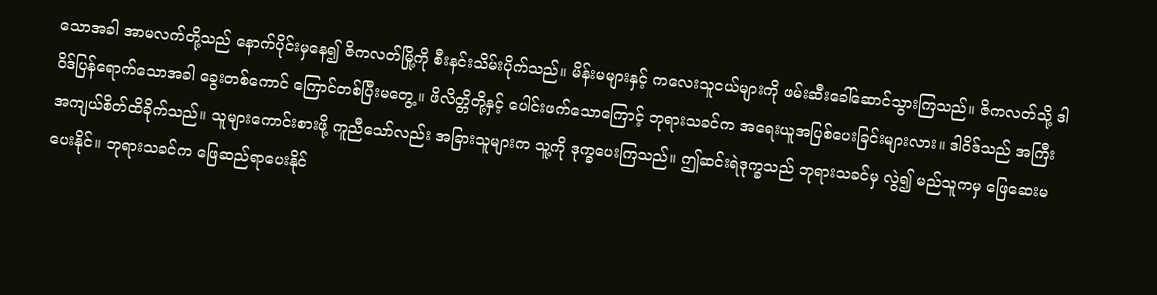သောအခါ အာမလက်တို့သည် နောက်ပိုင်းမှနေ၍ ဇိကလတ်မြို့ကို စီးနင်းသိမ်းပိုက်သည်။ မိန်းမများနှင့် ကလေးသူငယ်များကို ဖမ်းဆီးခေါ်ဆောင်သွားကြသည်။ ဇိကလတ်သို့ ဒါဝိဒ်ပြန်ရောက်သောအခါ ခွေးတစ်ကောင် ကြောင်တစ်ပြီးမတွေ့။ ဖိလိတ္တိတို့နှင့် ပေါင်းဖက်သောကြောင့် ဘုရားသခင်က အရေးယူအပြစ်ပေးခြင်းများလား။ ဒါဝိဒ်သည် အကြီးအကျယ်စိတ်ထိခိုက်သည်။ သူများကောင်းစားဖို့ ကူညီသော်လည်း အခြားသူများက သူ့ကို ဒုက္ခပေးကြသည်။ ဤဆင်းရဲဒုက္ခသည် ဘုရားသခင်မှ လွဲ၍ မည်သူကမှ ဖြေဆေးမပေးနိုင်။ ဘုရားသခင်က ဖြေဆည်ရာပေးနိုင်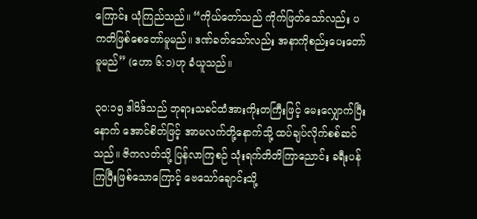ကြောင်း ယုံကြည်သည်။ “ကိုယ်တော်သည် ကိုက်ဖြတ်သော်လည်း ပကတိဖြစ်စေတော်မူမည်။ ဒဏ်ခတ်သော်လည်း အနာကိုစည်းပေးတော်မူမည်” (ဟော ၆:၁)ဟု ခံယူသည်။

၃၀:၁၅ ဒါဝိဒ်သည် ဘုရားသခင်ထံအားကိုးတကြီးဖြင့် မေးလျှောက်ပြီးနောက် အောင်စိတ်ဖြင့် အာမလက်တို့နောက်သို့ ထပ်ချပ်လိုက်စစ်ဆင်သည်။ ဇိကလတ်သို့ ပြန်လာကြစဉ် သုံးရက်တိတိကြာညောင်း ခရီးပန်ကြပြီးဖြစ်သောကြောင့် ဗေသော်ချောင်းသို့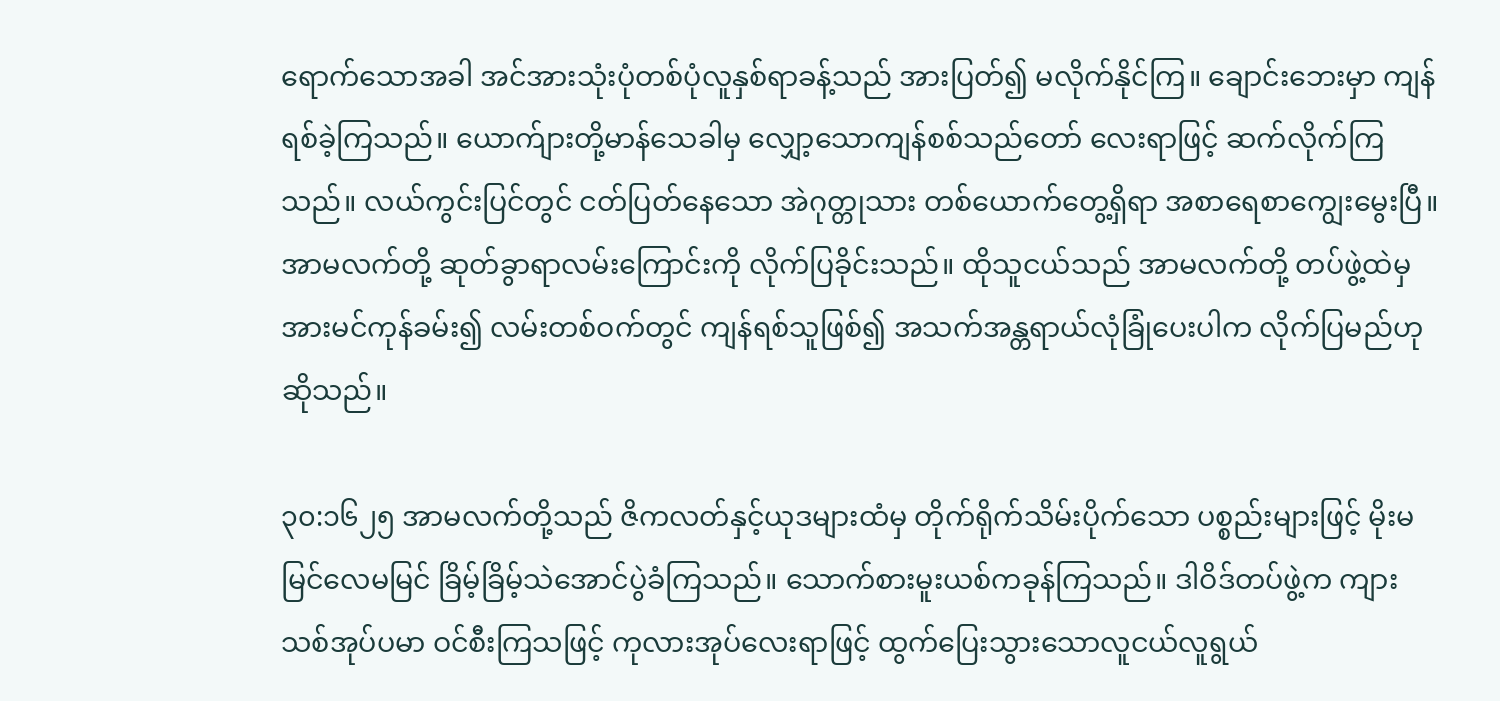ရောက်သောအခါ အင်အားသုံးပုံတစ်ပုံလူနှစ်ရာခန့်သည် အားပြတ်၍ မလိုက်နိုင်ကြ။ ချောင်းဘေးမှာ ကျန်ရစ်ခဲ့ကြသည်။ ယောက်ျားတို့မာန်သေခါမှ လျှော့သောကျန်စစ်သည်တော် လေးရာဖြင့် ဆက်လိုက်ကြသည်။ လယ်ကွင်းပြင်တွင် ငတ်ပြတ်နေသော အဲဂုတ္တုသား တစ်ယောက်တွေ့ရှိရာ အစာရေစာကျွေးမွေးပြီ။ အာမလက်တို့ ဆုတ်ခွာရာလမ်းကြောင်းကို လိုက်ပြခိုင်းသည်။ ထိုသူငယ်သည် အာမလက်တို့ တပ်ဖွဲ့ထဲမှ အားမင်ကုန်ခမ်း၍ လမ်းတစ်ဝက်တွင် ကျန်ရစ်သူဖြစ်၍ အသက်အန္တရာယ်လုံခြုံပေးပါက လိုက်ပြမည်ဟုဆိုသည်။

၃၀:၁၆၂၅ အာမလက်တို့သည် ဇိကလတ်နှင့်ယုဒများထံမှ တိုက်ရိုက်သိမ်းပိုက်သော ပစ္စည်းများဖြင့် မိုးမမြင်လေမမြင် ခြိမ့်ခြိမ့်သဲအောင်ပွဲခံကြသည်။ သောက်စားမူးယစ်ကခုန်ကြသည်။ ဒါဝိဒ်တပ်ဖွဲ့က ကျားသစ်အုပ်ပမာ ဝင်စီးကြသဖြင့် ကုလားအုပ်လေးရာဖြင့် ထွက်ပြေးသွားသောလူငယ်လူရွယ်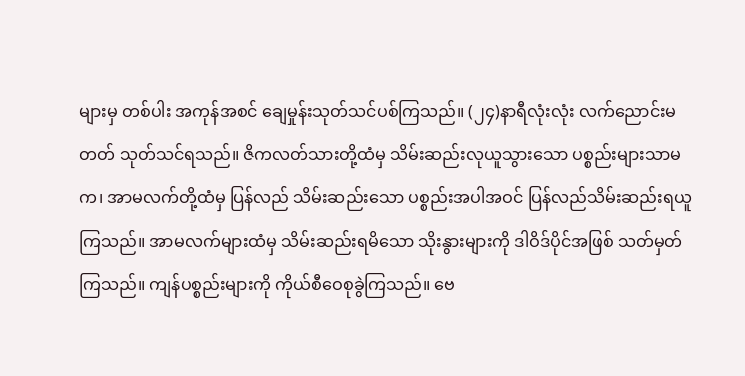များမှ တစ်ပါး အကုန်အစင် ချေမှုန်းသုတ်သင်ပစ်ကြသည်။ (၂၄)နာရီလုံးလုံး လက်ညောင်းမတတ် သုတ်သင်ရသည်။ ဇိကလတ်သားတို့ထံမှ သိမ်းဆည်းလုယူသွားသော ပစ္စည်းများသာမက၊ အာမလက်တို့ထံမှ ပြန်လည် သိမ်းဆည်းသော ပစ္စည်းအပါအဝင် ပြန်လည်သိမ်းဆည်းရယူကြသည်။ အာမလက်များထံမှ သိမ်းဆည်းရမိသော သိုးနွားများကို ဒါဝိဒ်ပိုင်အဖြစ် သတ်မှတ်ကြသည်။ ကျန်ပစ္စည်းများကို ကိုယ်စီဝေစုခွဲကြသည်။ ဗေ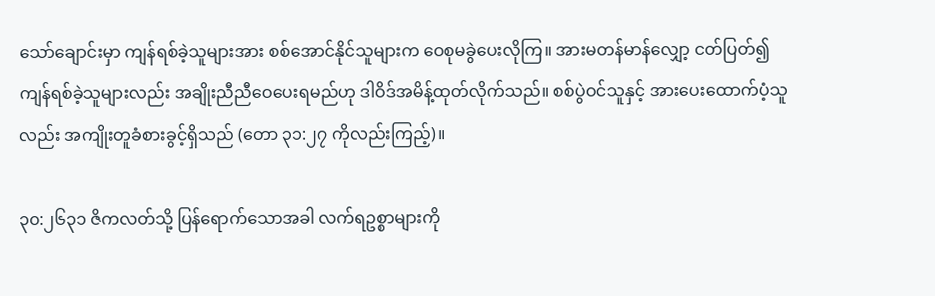သော်ချောင်းမှာ ကျန်ရစ်ခဲ့သူများအား စစ်အောင်နိုင်သူများက ဝေစုမခွဲပေးလိုကြ။ အားမတန်မာန်လျှော့ ငတ်ပြတ်၍ ကျန်ရစ်ခဲ့သူများလည်း အချိုးညီညီဝေပေးရမည်ဟု ဒါဝိဒ်အမိန့်ထုတ်လိုက်သည်။ စစ်ပွဲဝင်သူနှင့် အားပေးထောက်ပံ့သူလည်း အကျိုးတူခံစားခွင့်ရှိသည် (တော ၃၁:၂၇ ကိုလည်းကြည့်)။

၃၀:၂၆၃၁ ဇိကလတ်သို့ ပြန်ရောက်သောအခါ လက်ရဥစ္စာများကို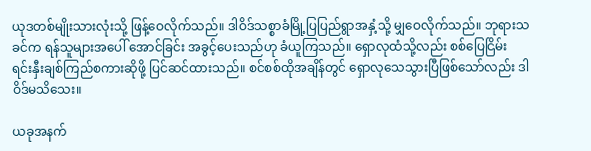ယုဒတစ်မျိုးသားလုံးသို့ ဖြန့်ဝေလိုက်သည်။ ဒါဝိဒ်သစ္စာခံမြို့ပြပြည်ရွာအနှံ့သို့ မျှဝေလိုက်သည်။ ဘုရားသခင်က ရန်သူများအပေါ် အောင်ခြင်း အခွင့်ပေးသည်ဟု ခံယူကြသည်။ ရှောလုထံသို့လည်း စစ်ပြေငြိမ်း ရင်းနှီးချစ်ကြည်စကားဆိုဖို့ ပြင်ဆင်ထားသည်။ စင်စစ်ထိုအချိန်တွင် ရှောလုသေသွားပြီဖြစ်သော်လည်း ဒါဝိဒ်မသိသေး။

ယခုအနက်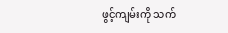ဖွင့်ကျမ်းကို သက်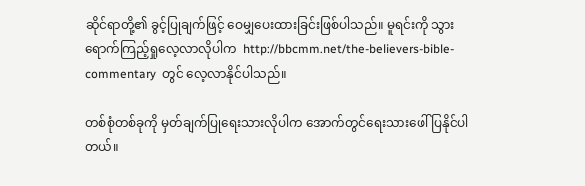ဆိုင်ရာတို့၏ ခွင့်ပြုချက်ဖြင့် ဝေမျှပေးထားခြင်းဖြစ်ပါသည်။ မူရင်းကို သွားရောက်ကြည့်ရှုလေ့လာလိုပါက  http://bbcmm.net/the-believers-bible-commentary  တွင် လေ့လာနိုင်ပါသည်။

တစ်စုံတစ်ခုကို မှတ်ချက်ပြုရေးသားလိုပါက အောက်တွင်ရေးသားဖေါ်ပြနိုင်ပါတယ်။